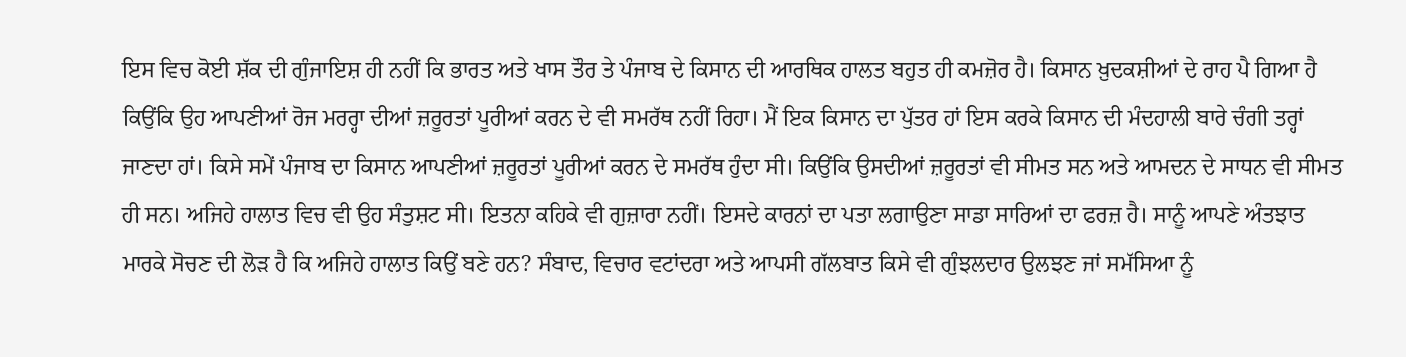ਇਸ ਵਿਚ ਕੋਈ ਸ਼ੱਕ ਦੀ ਗੁੰਜਾਇਸ਼ ਹੀ ਨਹੀਂ ਕਿ ਭਾਰਤ ਅਤੇ ਖਾਸ ਤੌਰ ਤੇ ਪੰਜਾਬ ਦੇ ਕਿਸਾਨ ਦੀ ਆਰਥਿਕ ਹਾਲਤ ਬਹੁਤ ਹੀ ਕਮਜ਼ੋਰ ਹੈ। ਕਿਸਾਨ ਖ਼ੁਦਕਸ਼ੀਆਂ ਦੇ ਰਾਹ ਪੈ ਗਿਆ ਹੈ ਕਿਉਂਕਿ ਉਹ ਆਪਣੀਆਂ ਰੋਜ ਮਰਰ੍ਹਾ ਦੀਆਂ ਜ਼ਰੂਰਤਾਂ ਪੂਰੀਆਂ ਕਰਨ ਦੇ ਵੀ ਸਮਰੱਥ ਨਹੀਂ ਰਿਹਾ। ਮੈਂ ਇਕ ਕਿਸਾਨ ਦਾ ਪੁੱਤਰ ਹਾਂ ਇਸ ਕਰਕੇ ਕਿਸਾਨ ਦੀ ਮੰਦਹਾਲੀ ਬਾਰੇ ਚੰਗੀ ਤਰ੍ਹਾਂ ਜਾਣਦਾ ਹਾਂ। ਕਿਸੇ ਸਮੇਂ ਪੰਜਾਬ ਦਾ ਕਿਸਾਨ ਆਪਣੀਆਂ ਜ਼ਰੂਰਤਾਂ ਪੂਰੀਆਂ ਕਰਨ ਦੇ ਸਮਰੱਥ ਹੁੰਦਾ ਸੀ। ਕਿਉਂਕਿ ਉਸਦੀਆਂ ਜ਼ਰੂਰਤਾਂ ਵੀ ਸੀਮਤ ਸਨ ਅਤੇ ਆਮਦਨ ਦੇ ਸਾਧਨ ਵੀ ਸੀਮਤ ਹੀ ਸਨ। ਅਜਿਹੇ ਹਾਲਾਤ ਵਿਚ ਵੀ ਉਹ ਸੰਤੁਸ਼ਟ ਸੀ। ਇਤਨਾ ਕਹਿਕੇ ਵੀ ਗੁਜ਼ਾਰਾ ਨਹੀਂ। ਇਸਦੇ ਕਾਰਨਾਂ ਦਾ ਪਤਾ ਲਗਾਉਣਾ ਸਾਡਾ ਸਾਰਿਆਂ ਦਾ ਫਰਜ਼ ਹੈ। ਸਾਨੂੰ ਆਪਣੇ ਅੰਤਝਾਤ ਮਾਰਕੇ ਸੋਚਣ ਦੀ ਲੋੜ ਹੈ ਕਿ ਅਜਿਹੇ ਹਾਲਾਤ ਕਿਉਂ ਬਣੇ ਹਨ? ਸੰਬਾਦ, ਵਿਚਾਰ ਵਟਾਂਦਰਾ ਅਤੇ ਆਪਸੀ ਗੱਲਬਾਤ ਕਿਸੇ ਵੀ ਗੁੰਝਲਦਾਰ ਉਲਝਣ ਜਾਂ ਸਮੱਸਿਆ ਨੂੰ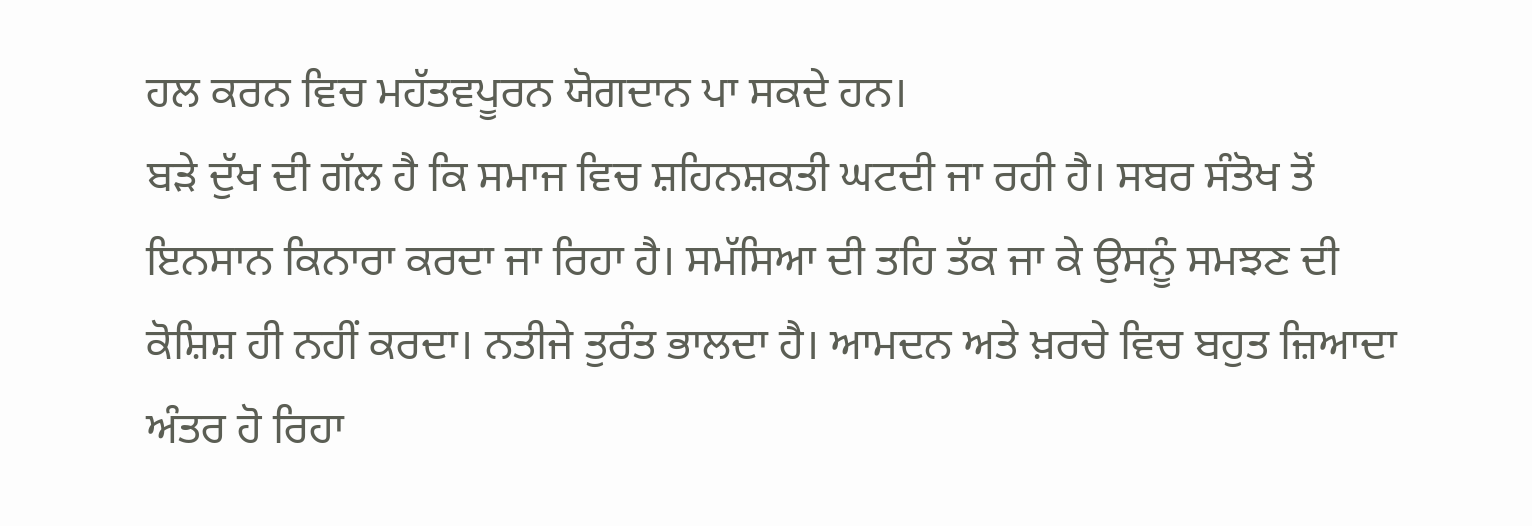ਹਲ ਕਰਨ ਵਿਚ ਮਹੱਤਵਪੂਰਨ ਯੋਗਦਾਨ ਪਾ ਸਕਦੇ ਹਨ।
ਬੜੇ ਦੁੱਖ ਦੀ ਗੱਲ ਹੈ ਕਿ ਸਮਾਜ ਵਿਚ ਸ਼ਹਿਨਸ਼ਕਤੀ ਘਟਦੀ ਜਾ ਰਹੀ ਹੈ। ਸਬਰ ਸੰਤੋਖ ਤੋਂ ਇਨਸਾਨ ਕਿਨਾਰਾ ਕਰਦਾ ਜਾ ਰਿਹਾ ਹੈ। ਸਮੱਸਿਆ ਦੀ ਤਹਿ ਤੱਕ ਜਾ ਕੇ ਉਸਨੂੰ ਸਮਝਣ ਦੀ ਕੋਸ਼ਿਸ਼ ਹੀ ਨਹੀਂ ਕਰਦਾ। ਨਤੀਜੇ ਤੁਰੰਤ ਭਾਲਦਾ ਹੈ। ਆਮਦਨ ਅਤੇ ਖ਼ਰਚੇ ਵਿਚ ਬਹੁਤ ਜ਼ਿਆਦਾ ਅੰਤਰ ਹੋ ਰਿਹਾ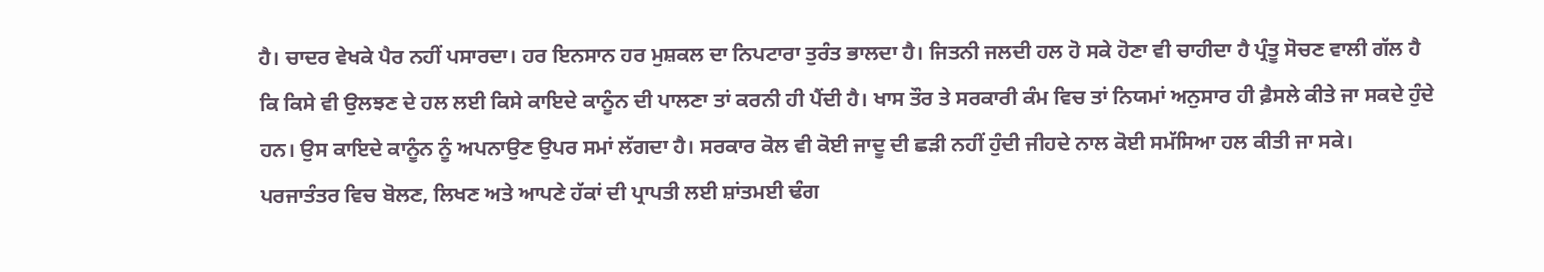ਹੈ। ਚਾਦਰ ਵੇਖਕੇ ਪੈਰ ਨਹੀਂ ਪਸਾਰਦਾ। ਹਰ ਇਨਸਾਨ ਹਰ ਮੁਸ਼ਕਲ ਦਾ ਨਿਪਟਾਰਾ ਤੁਰੰਤ ਭਾਲਦਾ ਹੈ। ਜਿਤਨੀ ਜਲਦੀ ਹਲ ਹੋ ਸਕੇ ਹੋਣਾ ਵੀ ਚਾਹੀਦਾ ਹੈ ਪ੍ਰੰਤੂ ਸੋਚਣ ਵਾਲੀ ਗੱਲ ਹੈ ਕਿ ਕਿਸੇ ਵੀ ਉਲਝਣ ਦੇ ਹਲ ਲਈ ਕਿਸੇ ਕਾਇਦੇ ਕਾਨੂੰਨ ਦੀ ਪਾਲਣਾ ਤਾਂ ਕਰਨੀ ਹੀ ਪੈਂਦੀ ਹੈ। ਖਾਸ ਤੌਰ ਤੇ ਸਰਕਾਰੀ ਕੰਮ ਵਿਚ ਤਾਂ ਨਿਯਮਾਂ ਅਨੁਸਾਰ ਹੀ ਫ਼ੈਸਲੇ ਕੀਤੇ ਜਾ ਸਕਦੇ ਹੁੰਦੇ ਹਨ। ਉਸ ਕਾਇਦੇ ਕਾਨੂੰਨ ਨੂੰ ਅਪਨਾਉਣ ਉਪਰ ਸਮਾਂ ਲੱਗਦਾ ਹੈ। ਸਰਕਾਰ ਕੋਲ ਵੀ ਕੋਈ ਜਾਦੂ ਦੀ ਛੜੀ ਨਹੀਂ ਹੁੰਦੀ ਜੀਹਦੇ ਨਾਲ ਕੋਈ ਸਮੱਸਿਆ ਹਲ ਕੀਤੀ ਜਾ ਸਕੇ। ਪਰਜਾਤੰਤਰ ਵਿਚ ਬੋਲਣ, ਲਿਖਣ ਅਤੇ ਆਪਣੇ ਹੱਕਾਂ ਦੀ ਪ੍ਰਾਪਤੀ ਲਈ ਸ਼ਾਂਤਮਈ ਢੰਗ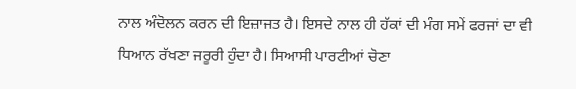ਨਾਲ ਅੰਦੋਲਨ ਕਰਨ ਦੀ ਇਜ਼ਾਜਤ ਹੈ। ਇਸਦੇ ਨਾਲ ਹੀ ਹੱਕਾਂ ਦੀ ਮੰਗ ਸਮੇਂ ਫਰਜਾਂ ਦਾ ਵੀ ਧਿਆਨ ਰੱਖਣਾ ਜਰੂਰੀ ਹੁੰਦਾ ਹੈ। ਸਿਆਸੀ ਪਾਰਟੀਆਂ ਚੋਣਾ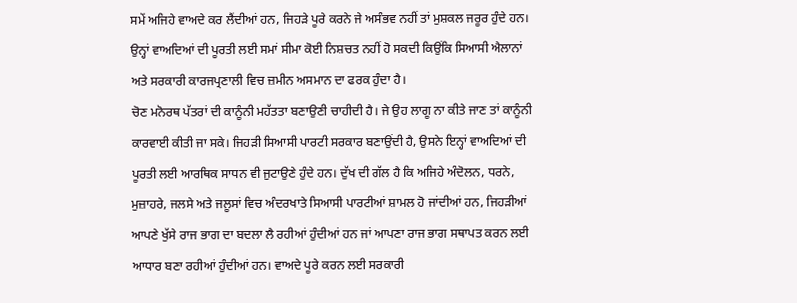ਸਮੇਂ ਅਜਿਹੇ ਵਾਅਦੇ ਕਰ ਲੈਂਦੀਆਂ ਹਨ, ਜਿਹੜੇ ਪੂਰੇ ਕਰਨੇ ਜੇ ਅਸੰਭਵ ਨਹੀਂ ਤਾਂ ਮੁਸ਼ਕਲ ਜਰੂਰ ਹੁੰਦੇ ਹਨ। ਉਨ੍ਹਾਂ ਵਾਅਦਿਆਂ ਦੀ ਪੂਰਤੀ ਲਈ ਸਮਾਂ ਸੀਮਾ ਕੋਈ ਨਿਸ਼ਚਤ ਨਹੀਂ ਹੋ ਸਕਦੀ ਕਿਉਂਕਿ ਸਿਆਸੀ ਐਲਾਨਾਂ ਅਤੇ ਸਰਕਾਰੀ ਕਾਰਜਪ੍ਰਣਾਲੀ ਵਿਚ ਜ਼ਮੀਨ ਅਸਮਾਨ ਦਾ ਫਰਕ ਹੁੰਦਾ ਹੈ।
ਚੋਣ ਮਨੋਰਥ ਪੱਤਰਾਂ ਦੀ ਕਾਨੂੰਨੀ ਮਹੱਤਤਾ ਬਣਾਉਣੀ ਚਾਹੀਦੀ ਹੈ। ਜੇ ਉਹ ਲਾਗੂ ਨਾ ਕੀਤੇ ਜਾਣ ਤਾਂ ਕਾਨੂੰਨੀ ਕਾਰਵਾਈ ਕੀਤੀ ਜਾ ਸਕੇ। ਜਿਹੜੀ ਸਿਆਸੀ ਪਾਰਟੀ ਸਰਕਾਰ ਬਣਾਉਂਦੀ ਹੈ, ਉਸਨੇ ਇਨ੍ਹਾਂ ਵਾਅਦਿਆਂ ਦੀ ਪੂਰਤੀ ਲਈ ਆਰਥਿਕ ਸਾਧਨ ਵੀ ਜੁਟਾਉਣੇ ਹੁੰਦੇ ਹਨ। ਦੁੱਖ ਦੀ ਗੱਲ ਹੈ ਕਿ ਅਜਿਹੇ ਅੰਦੋਲਨ, ਧਰਨੇ, ਮੁਜ਼ਾਹਰੇ, ਜਲਸੇ ਅਤੇ ਜਲੂਸਾਂ ਵਿਚ ਅੰਦਰਖਾਤੇ ਸਿਆਸੀ ਪਾਰਟੀਆਂ ਸ਼ਾਮਲ ਹੋ ਜਾਂਦੀਆਂ ਹਨ, ਜਿਹੜੀਆਂ ਆਪਣੇ ਖੁੱਸੇ ਰਾਜ ਭਾਗ ਦਾ ਬਦਲਾ ਲੈ ਰਹੀਆਂ ਹੁੰਦੀਆਂ ਹਨ ਜਾਂ ਆਪਣਾ ਰਾਜ ਭਾਗ ਸਥਾਪਤ ਕਰਨ ਲਈ ਆਧਾਰ ਬਣਾ ਰਹੀਆਂ ਹੁੰਦੀਆਂ ਹਨ। ਵਾਅਦੇ ਪੂਰੇ ਕਰਨ ਲਈ ਸਰਕਾਰੀ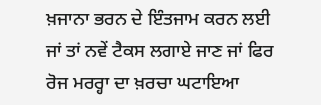ਖ਼ਜਾਨਾ ਭਰਨ ਦੇ ਇੰਤਜਾਮ ਕਰਨ ਲਈ ਜਾਂ ਤਾਂ ਨਵੇਂ ਟੈਕਸ ਲਗਾਏ ਜਾਣ ਜਾਂ ਫਿਰ ਰੋਜ ਮਰਰ੍ਹਾ ਦਾ ਖ਼ਰਚਾ ਘਟਾਇਆ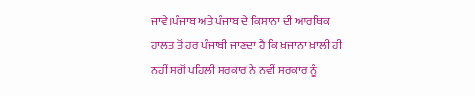ਜਾਵੇ।ਪੰਜਾਬ ਅਤੇ ਪੰਜਾਬ ਦੇ ਕਿਸਾਨਾ ਦੀ ਆਰਥਿਕ ਹਾਲਤ ਤੋਂ ਹਰ ਪੰਜਾਬੀ ਜਾਣਦਾ ਹੈ ਕਿ ਖ਼ਜਾਨਾ ਖ਼ਾਲੀ ਹੀ ਨਹੀਂ ਸਗੋਂ ਪਹਿਲੀ ਸਰਕਾਰ ਨੇ ਨਵੀਂ ਸਰਕਾਰ ਨੂੰ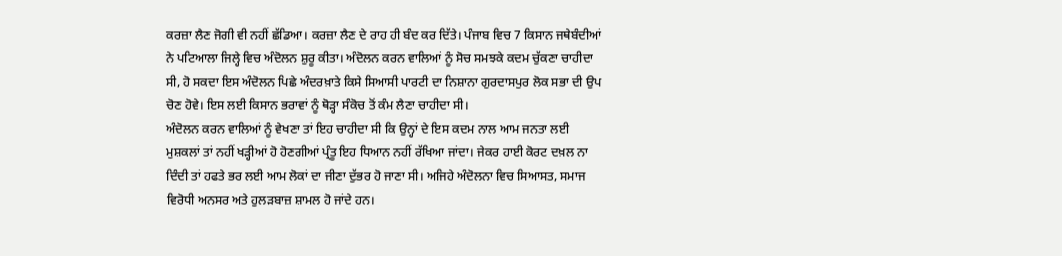ਕਰਜ਼ਾ ਲੈਣ ਜੋਗੀ ਵੀ ਨਹੀਂ ਛੱਡਿਆ। ਕਰਜ਼ਾ ਲੈਣ ਦੇ ਰਾਹ ਹੀ ਬੰਦ ਕਰ ਦਿੱਤੇ। ਪੰਜਾਬ ਵਿਚ 7 ਕਿਸਾਨ ਜਥੇਬੰਦੀਆਂ ਨੇ ਪਟਿਆਲਾ ਜਿਲ੍ਹੇ ਵਿਚ ਅੰਦੋਲਨ ਸ਼ੁਰੂ ਕੀਤਾ। ਅੰਦੋਲਨ ਕਰਨ ਵਾਲਿਆਂ ਨੂੰ ਸੋਚ ਸਮਝਕੇ ਕਦਮ ਚੁੱਕਣਾ ਚਾਹੀਦਾ ਸੀ, ਹੋ ਸਕਦਾ ਇਸ ਅੰਦੋਲਨ ਪਿਛੇ ਅੰਦਰਖ਼ਾਤੇ ਕਿਸੇ ਸਿਆਸੀ ਪਾਰਟੀ ਦਾ ਨਿਸ਼ਾਨਾ ਗੁਰਦਾਸਪੁਰ ਲੋਕ ਸਭਾ ਦੀ ਉਪ ਚੋਣ ਹੋਵੇ। ਇਸ ਲਈ ਕਿਸਾਨ ਭਰਾਵਾਂ ਨੂੰ ਥੋੜ੍ਹਾ ਸੰਕੋਚ ਤੋਂ ਕੰਮ ਲੈਣਾ ਚਾਹੀਦਾ ਸੀ।
ਅੰਦੋਲਨ ਕਰਨ ਵਾਲਿਆਂ ਨੂੰ ਵੇਖਣਾ ਤਾਂ ਇਹ ਚਾਹੀਦਾ ਸੀ ਕਿ ਉਨ੍ਹਾਂ ਦੇ ਇਸ ਕਦਮ ਨਾਲ ਆਮ ਜਨਤਾ ਲਈ ਮੁਸ਼ਕਲਾਂ ਤਾਂ ਨਹੀਂ ਖੜ੍ਹੀਆਂ ਹੋ ਹੋਣਗੀਆਂ ਪ੍ਰੰਤੂ ਇਹ ਧਿਆਨ ਨਹੀਂ ਰੱਖਿਆ ਜਾਂਦਾ। ਜੇਕਰ ਹਾਈ ਕੋਰਟ ਦਖ਼ਲ ਨਾ ਦਿੰਦੀ ਤਾਂ ਹਫਤੇ ਭਰ ਲਈ ਆਮ ਲੋਕਾਂ ਦਾ ਜੀਣਾ ਦੁੱਭਰ ਹੋ ਜਾਣਾ ਸੀ। ਅਜਿਹੇ ਅੰਦੋਲਨਾ ਵਿਚ ਸਿਆਸਤ, ਸਮਾਜ ਵਿਰੋਧੀ ਅਨਸਰ ਅਤੇ ਹੁਲੜਬਾਜ਼ ਸ਼ਾਮਲ ਹੋ ਜਾਂਦੇ ਹਨ।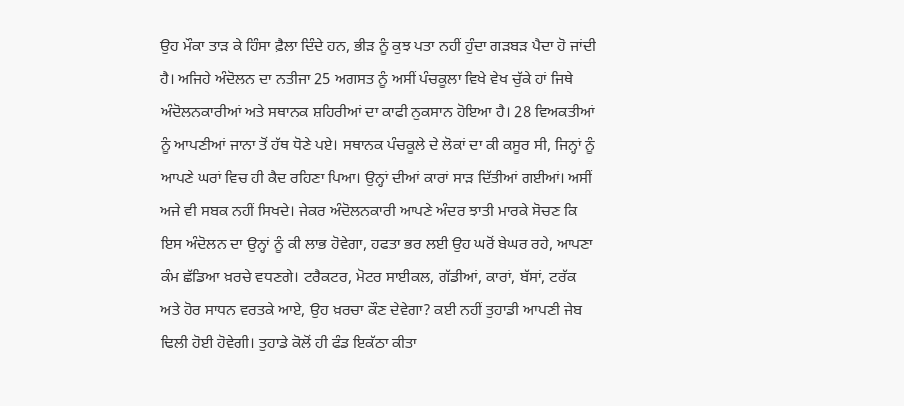ਉਹ ਮੌਕਾ ਤਾੜ ਕੇ ਹਿੰਸਾ ਫ਼ੈਲਾ ਦਿੰਦੇ ਹਨ, ਭੀੜ ਨੂੰ ਕੁਝ ਪਤਾ ਨਹੀਂ ਹੁੰਦਾ ਗੜਬੜ ਪੈਦਾ ਹੋ ਜਾਂਦੀ ਹੈ। ਅਜਿਹੇ ਅੰਦੋਲਨ ਦਾ ਨਤੀਜਾ 25 ਅਗਸਤ ਨੂੰ ਅਸੀਂ ਪੰਚਕੂਲਾ ਵਿਖੇ ਵੇਖ ਚੁੱਕੇ ਹਾਂ ਜਿਥੇ ਅੰਦੋਲਨਕਾਰੀਆਂ ਅਤੇ ਸਥਾਨਕ ਸ਼ਹਿਰੀਆਂ ਦਾ ਕਾਫੀ ਨੁਕਸਾਨ ਹੋਇਆ ਹੈ। 28 ਵਿਅਕਤੀਆਂ ਨੂੰ ਆਪਣੀਆਂ ਜਾਨਾ ਤੋਂ ਹੱਥ ਧੋਣੇ ਪਏ। ਸਥਾਨਕ ਪੰਚਕੂਲੇ ਦੇ ਲੋਕਾਂ ਦਾ ਕੀ ਕਸੂਰ ਸੀ, ਜਿਨ੍ਹਾਂ ਨੂੰ ਆਪਣੇ ਘਰਾਂ ਵਿਚ ਹੀ ਕੈਦ ਰਹਿਣਾ ਪਿਆ। ਉਨ੍ਹਾਂ ਦੀਆਂ ਕਾਰਾਂ ਸਾੜ ਦਿੱਤੀਆਂ ਗਈਆਂ। ਅਸੀਂ ਅਜੇ ਵੀ ਸਬਕ ਨਹੀਂ ਸਿਖਦੇ। ਜੇਕਰ ਅੰਦੋਲਨਕਾਰੀ ਆਪਣੇ ਅੰਦਰ ਝਾਤੀ ਮਾਰਕੇ ਸੋਚਣ ਕਿ ਇਸ ਅੰਦੋਲਨ ਦਾ ਉਨ੍ਹਾਂ ਨੂੰ ਕੀ ਲਾਭ ਹੋਵੇਗਾ, ਹਫਤਾ ਭਰ ਲਈ ਉਹ ਘਰੋਂ ਬੇਘਰ ਰਹੇ, ਆਪਣਾ ਕੰਮ ਛੱਡਿਆ ਖ਼ਰਚੇ ਵਧਣਗੇ। ਟਰੈਕਟਰ, ਮੋਟਰ ਸਾਈਕਲ, ਗੱਡੀਆਂ, ਕਾਰਾਂ, ਬੱਸਾਂ, ਟਰੱਕ ਅਤੇ ਹੋਰ ਸਾਧਨ ਵਰਤਕੇ ਆਏ, ਉਹ ਖ਼ਰਚਾ ਕੌਣ ਦੇਵੇਗਾ? ਕਈ ਨਹੀਂ ਤੁਹਾਡੀ ਆਪਣੀ ਜੇਬ ਢਿਲੀ ਹੋਈ ਹੋਵੇਗੀ। ਤੁਹਾਡੇ ਕੋਲੋਂ ਹੀ ਫੰਡ ਇਕੱਠਾ ਕੀਤਾ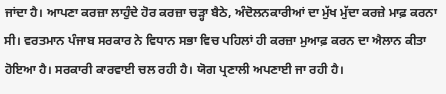ਜਾਂਦਾ ਹੈ। ਆਪਣਾ ਕਰਜ਼ਾ ਲਾਹੁੰਦੇ ਹੋਰ ਕਰਜ਼ਾ ਚੜ੍ਹਾ ਬੈਠੇ, ਅੰਦੋਲਨਕਾਰੀਆਂ ਦਾ ਮੁੱਖ ਮੁੱਦਾ ਕਰਜ਼ੇ ਮਾਫ਼ ਕਰਨਾ ਸੀ। ਵਰਤਮਾਨ ਪੰਜਾਬ ਸਰਕਾਰ ਨੇ ਵਿਧਾਨ ਸਭਾ ਵਿਚ ਪਹਿਲਾਂ ਹੀ ਕਰਜ਼ਾ ਮੁਆਫ਼ ਕਰਨ ਦਾ ਐਲਾਨ ਕੀਤਾ ਹੋਇਆ ਹੈ। ਸਰਕਾਰੀ ਕਾਰਵਾਈ ਚਲ ਰਹੀ ਹੈ। ਯੋਗ ਪ੍ਰਣਾਲੀ ਅਪਣਾਈ ਜਾ ਰਹੀ ਹੈ।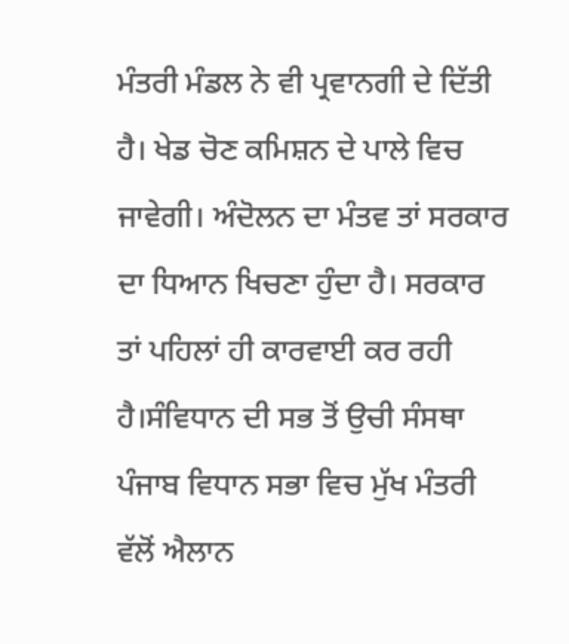ਮੰਤਰੀ ਮੰਡਲ ਨੇ ਵੀ ਪ੍ਰਵਾਨਗੀ ਦੇ ਦਿੱਤੀ ਹੈ। ਖੇਡ ਚੋਣ ਕਮਿਸ਼ਨ ਦੇ ਪਾਲੇ ਵਿਚ ਜਾਵੇਗੀ। ਅੰਦੋਲਨ ਦਾ ਮੰਤਵ ਤਾਂ ਸਰਕਾਰ ਦਾ ਧਿਆਨ ਖਿਚਣਾ ਹੁੰਦਾ ਹੈ। ਸਰਕਾਰ ਤਾਂ ਪਹਿਲਾਂ ਹੀ ਕਾਰਵਾਈ ਕਰ ਰਹੀ ਹੈ।ਸੰਵਿਧਾਨ ਦੀ ਸਭ ਤੋਂ ਉਚੀ ਸੰਸਥਾ ਪੰਜਾਬ ਵਿਧਾਨ ਸਭਾ ਵਿਚ ਮੁੱਖ ਮੰਤਰੀ ਵੱਲੋਂ ਐਲਾਨ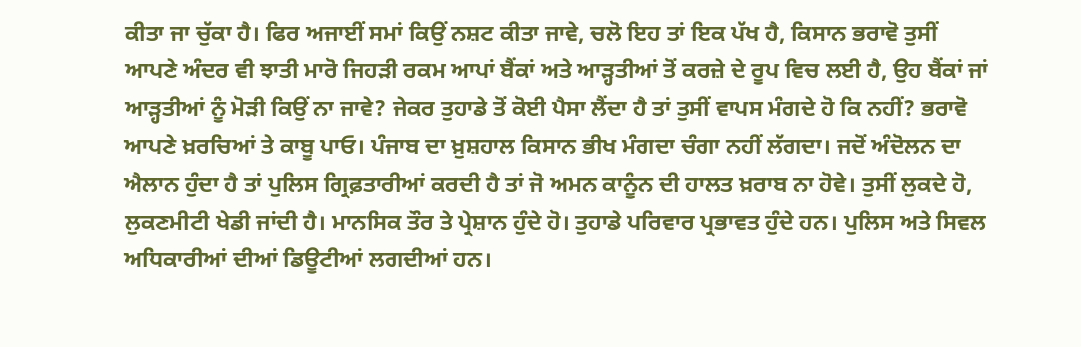ਕੀਤਾ ਜਾ ਚੁੱਕਾ ਹੈ। ਫਿਰ ਅਜਾਈਂ ਸਮਾਂ ਕਿਉਂ ਨਸ਼ਟ ਕੀਤਾ ਜਾਵੇ, ਚਲੋ ਇਹ ਤਾਂ ਇਕ ਪੱਖ ਹੈ, ਕਿਸਾਨ ਭਰਾਵੋ ਤੁਸੀਂ ਆਪਣੇ ਅੰਦਰ ਵੀ ਝਾਤੀ ਮਾਰੋ ਜਿਹੜੀ ਰਕਮ ਆਪਾਂ ਬੈਂਕਾਂ ਅਤੇ ਆੜ੍ਹਤੀਆਂ ਤੋਂ ਕਰਜ਼ੇ ਦੇ ਰੂਪ ਵਿਚ ਲਈ ਹੈ, ਉਹ ਬੈਂਕਾਂ ਜਾਂ ਆੜ੍ਹਤੀਆਂ ਨੂੰ ਮੋੜੀ ਕਿਉਂ ਨਾ ਜਾਵੇ? ਜੇਕਰ ਤੁਹਾਡੇ ਤੋਂ ਕੋਈ ਪੈਸਾ ਲੈਂਦਾ ਹੈ ਤਾਂ ਤੁਸੀਂ ਵਾਪਸ ਮੰਗਦੇ ਹੋ ਕਿ ਨਹੀਂ? ਭਰਾਵੋ ਆਪਣੇ ਖ਼ਰਚਿਆਂ ਤੇ ਕਾਬੂ ਪਾਓ। ਪੰਜਾਬ ਦਾ ਖ਼ੁਸ਼ਹਾਲ ਕਿਸਾਨ ਭੀਖ ਮੰਗਦਾ ਚੰਗਾ ਨਹੀਂ ਲੱਗਦਾ। ਜਦੋਂ ਅੰਦੋਲਨ ਦਾ ਐਲਾਨ ਹੁੰਦਾ ਹੈ ਤਾਂ ਪੁਲਿਸ ਗ੍ਰਿਫ਼ਤਾਰੀਆਂ ਕਰਦੀ ਹੈ ਤਾਂ ਜੋ ਅਮਨ ਕਾਨੂੰਨ ਦੀ ਹਾਲਤ ਖ਼ਰਾਬ ਨਾ ਹੋਵੇ। ਤੁਸੀਂ ਲੁਕਦੇ ਹੋ, ਲੁਕਣਮੀਟੀ ਖੇਡੀ ਜਾਂਦੀ ਹੈ। ਮਾਨਸਿਕ ਤੌਰ ਤੇ ਪ੍ਰੇਸ਼ਾਨ ਹੁੰਦੇ ਹੋ। ਤੁਹਾਡੇ ਪਰਿਵਾਰ ਪ੍ਰਭਾਵਤ ਹੁੰਦੇ ਹਨ। ਪੁਲਿਸ ਅਤੇ ਸਿਵਲ ਅਧਿਕਾਰੀਆਂ ਦੀਆਂ ਡਿਊਟੀਆਂ ਲਗਦੀਆਂ ਹਨ।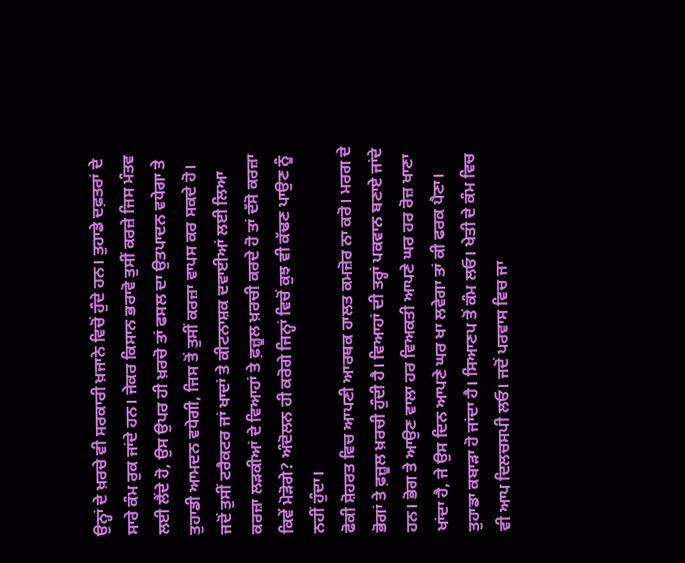ਉਨ੍ਹਾਂ ਦੇ ਖ਼ਰਚੇ ਵੀ ਸਰਕਾਰੀ ਖ਼ਜਾਨੇ ਵਿਚੋਂ ਹੁੰਦੇ ਹਨ। ਤੁਹਾਡੇ ਦਫ਼ਤਰਾਂ ਦੇ ਸਾਰੇ ਕੰਮ ਰੁਕ ਜਾਂਦੇ ਹਨ। ਜੇਕਰ ਕਿਸਾਨ ਭਰਾਵੋ ਤੁਸੀਂ ਕਰਜ਼ੇ ਜਿਸ ਮੰਤਵ ਲਈ ਲੈਂਦੇ ਹੋ, ਉਸ ਉਪਰ ਹੀ ਖ਼ਰਚੋ ਤਾਂ ਫਸਲ ਦਾ ਉਤਪਾਦਨ ਵਧੇਗਾ ਤੇ ਤੁਹਾਡੀ ਆਮਦਨ ਵਧੇਗੀ, ਜਿਸ ਤੋਂ ਤੁਸੀਂ ਕਰਜ਼ਾ ਵਾਪਸ ਕਰ ਸਕਦੇ ਹੋ। ਜਦੋਂ ਤੁਸੀਂ ਟਰੈਕਟਰ ਜਾਂ ਖਾਦਾਂ ਤੇ ਕੀਟਨਾਸ਼ਕ ਦਵਾਈਆਂ ਲਈ ਲਿਆ ਕਰਜ਼ਾ ਲੜਕੀਆਂ ਦੇ ਵਿਆਹਾਂ ਤੇ ਫ਼ਜ਼ੂਲ ਖ਼ਰਚੀ ਕਰਦੇ ਹੋ ਤਾਂ ਦੱਸੋ ਕਰਜ਼ਾ ਕਿਵੇਂ ਮੋੜੋਗੇ? ਅੰਦੋਲਨ ਹੀ ਕਰੋਗੇ ਜਿਨ੍ਹਾਂ ਵਿਚੋਂ ਕੁਝ ਵੀ ਕੱਢਣ ਪਾਉਣ ਨੂੰ ਨਹੀਂ ਹੁੰਦਾ।
ਫੋਕੀ ਸ਼ੋਹਰਤ ਵਿਚ ਆਪਣੀ ਆਰਥਕ ਹਾਲਤ ਕਮਜ਼ੋਰ ਨਾ ਕਰੋ। ਮਰਗ ਦੇ ਭੋਗਾਂ ਤੇ ਫ਼ਜ਼ੂਲ ਖ਼ਰਚੀ ਹੁੰਦੀ ਹੈ। ਵਿਆਹਾਂ ਦੀ ਤਰ੍ਹਾਂ ਪਕਵਾਨ ਬਣਾਏ ਜਾਂਦੇ ਹਨ। ਭੋਗ ਤੇ ਆਉਣ ਵਾਲਾ ਹਰ ਵਿਅਕਤੀ ਆਪਣੇ ਘਰ ਹਰ ਰੋਜ਼ ਖਾਣਾ ਖਾਂਦਾ ਹੈ, ਜੇ ਉਸ ਦਿਨ ਆਪਣੇ ਘਰ ਖਾ ਲਵੇਗਾ ਤਾਂ ਕੀ ਫਰਕ ਪੈਣਾ। ਤੁਹਾਡਾ ਕਬਾੜਾ ਹੋ ਜਾਂਦਾ ਹੈ। ਸਿਆਣਪ ਤੋਂ ਕੰਮ ਲਓ। ਖੇਤੀ ਦੇ ਕੰਮ ਵਿਚ ਵੀ ਆਪ ਦਿਲਚਸਪੀ ਲਓ। ਜਦੋਂ ਪਰਵਾਸ ਵਿਚ ਜਾ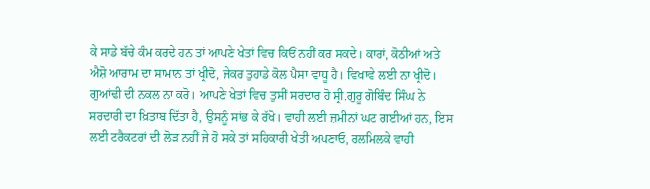ਕੇ ਸਾਡੇ ਬੱਚੇ ਕੰਮ ਕਰਦੇ ਹਨ ਤਾਂ ਆਪਣੇ ਖੇਤਾਂ ਵਿਚ ਕਿਓਂ ਨਹੀਂ ਕਰ ਸਕਦੇ। ਕਾਰਾਂ, ਕੋਠੀਆਂ ਅਤੇ ਐਸ਼ੋ ਆਰਾਮ ਦਾ ਸਾਮਾਨ ਤਾਂ ਖ੍ਰੀਦੋ, ਜੇਕਰ ਤੁਹਾਡੇ ਕੋਲ ਪੈਸਾ ਵਾਧੂ ਹੈ। ਵਿਖਾਵੇ ਲਈ ਨਾ ਖ੍ਰੀਦੋ। ਗੁਆਂਢੀ ਦੀ ਨਕਲ ਨਾ ਕਰੋ। ਆਪਣੇ ਖੇਤਾਂ ਵਿਚ ਤੁਸੀਂ ਸਰਦਾਰ ਹੋ ਸ੍ਰੀ.ਗੁਰੂ ਗੋਬਿੰਦ ਸਿੰਘ ਨੇ ਸਰਦਾਰੀ ਦਾ ਖ਼ਿਤਾਬ ਦਿੱਤਾ ਹੈ, ਉਸਨੂੰ ਸਾਂਭ ਕੇ ਰੱਖੋ। ਵਾਹੀ ਲਈ ਜ਼ਮੀਨਾਂ ਘਟ ਗਈਆਂ ਹਨ, ਇਸ ਲਈ ਟਰੈਕਟਰਾਂ ਦੀ ਲੋੜ ਨਹੀਂ ਜੇ ਹੋ ਸਕੇ ਤਾਂ ਸਹਿਕਾਰੀ ਖੇਤੀ ਅਪਣਾਓ, ਰਲਮਿਲਕੇ ਵਾਹੀ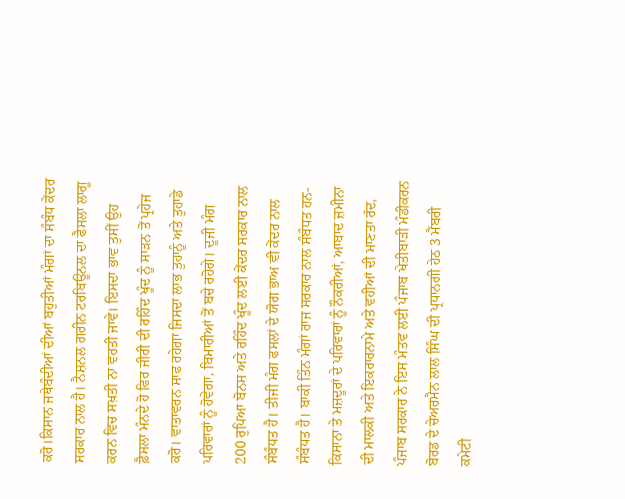ਕਰੋ।ਕਿਸਾਨ ਜਥੇਬੰਦੀਆਂ ਦੀਆਂ ਬਹੁਤੀਆਂ ਮੰਗਾਂ ਦਾ ਸੰਬੰਧ ਕੇਂਦਰ ਸਰਕਾਰ ਨਾਲ ਹੈ। ਨੈਸ਼ਨਲ ਗਰੀਨ ਟਰਬਿਊਨਲ ਦਾ ਫੈਸਲਾ ਲਾਗੂ ਕਰਨ ਵਿਚ ਸਖ਼ਤੀ ਨਾ ਵਰਤੀ ਜਾਵੇ। ਇਸਦਾ ਭਾਵ ਤੁਸੀਂ ਉਹ ਫ਼ੈਸਲਾ ਮੰਨਦੇ ਹੋ ਫਿਰ ਜੀਰੀ ਦੀ ਰਹਿੰਦ ਖੂੰਦ ਨੂੰ ਸਾੜਨ ਤੋਂ ਪ੍ਰਹੇਜ ਕਰੋ। ਵਾਤਾਵਰਨ ਸਾਫ ਰਹੇਗਾ ਜਿਸਦਾ ਲਾਭ ਤੁਹਾਨੂੰ ਅਤੇ ਤੁਹਾਡੇ ਪਰਿਵਾਰਾਂ ਨੂੰ ਹੋਵੇਗਾ, ਬਿਮਾਰੀਆਂ ਤੋਂ ਬਚੇ ਰਹੋਗੇ। ਦੂਜੀ ਮੰਗ 200 ਰੁਪਿਆ ਬੋਨਸ ਅਤੇ ਰਹਿੰਦ ਖੂੰਦ ਲਈ ਕੇਂਦਰ ਸਰਕਾਰ ਨਾਲ ਸੰਬੰਧਤ ਹੈ। ਤੀਜੀ ਮੰਗ ਫਸਲਾਂ ਦੇ ਯੋਗ ਭਾਅ ਵੀ ਕੇਂਦਰ ਨਾਲ ਸੰਬੰਧਤ ਹੈ। ਬਾਕੀ ਤਿੰਨ ਮੰਗਾਂ ਰਾਜ ਸਰਕਾਰ ਨਾਲ ਸੰਬੰਧਤ ਹਨ-ਕਿਸਾਨਾ ਤੇ ਮਜ਼ਦੂਰਾਂ ਦੇ ਪਰਿਵਾਰਾਂ ਨੂੰ ਨੌਕਰੀਆਂ, ਆਬਾਦ ਜ਼ਮੀਨਾ ਦੀ ਮਾਲਕੀ ਅਤੇ ਇਕਰਾਰਨਾਮੇ ਅਤੇ ਵਹੀਆਂ ਦੀ ਮਾਣਤਾ ਰੱਦ, ਪੰਜਾਬ ਸਰਕਾਰ ਨੇ ਇਸ ਮੰਤਵ ਲਈ ਪੰਜਾਬ ਖੇਤੀਬਾੜੀ ਮੰਡੀਕਰਨ ਬੋਰਡ ਦੇ ਚੇਅਰਮੈਨ ਲਾਲ ਸਿੰਘ ਦੀ ਪ੍ਰਧਾਨਗੀ ਹੇਠ 3 ਮੈਂਬਰੀ ਕਮੇਟੀ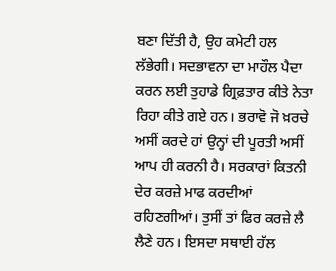ਬਣਾ ਦਿੱਤੀ ਹੈ, ਉਹ ਕਮੇਟੀ ਹਲ ਲੱਭੇਗੀ। ਸਦਭਾਵਨਾ ਦਾ ਮਾਹੌਲ ਪੈਦਾ ਕਰਨ ਲਈ ਤੁਹਾਡੇ ਗ੍ਰਿਫ਼ਤਾਰ ਕੀਤੇ ਨੇਤਾ ਰਿਹਾ ਕੀਤੇ ਗਏ ਹਨ। ਭਰਾਵੋ ਜੋ ਖ਼ਰਚੇ ਅਸੀਂ ਕਰਦੇ ਹਾਂ ਉਨ੍ਹਾਂ ਦੀ ਪੂਰਤੀ ਅਸੀਂ ਆਪ ਹੀ ਕਰਨੀ ਹੈ। ਸਰਕਾਰਾਂ ਕਿਤਨੀ ਦੇਰ ਕਰਜ਼ੇ ਮਾਫ ਕਰਦੀਆਂ ਰਹਿਣਗੀਆਂ। ਤੁਸੀਂ ਤਾਂ ਫਿਰ ਕਰਜ਼ੇ ਲੈ ਲੈਣੇ ਹਨ। ਇਸਦਾ ਸਥਾਈ ਹੱਲ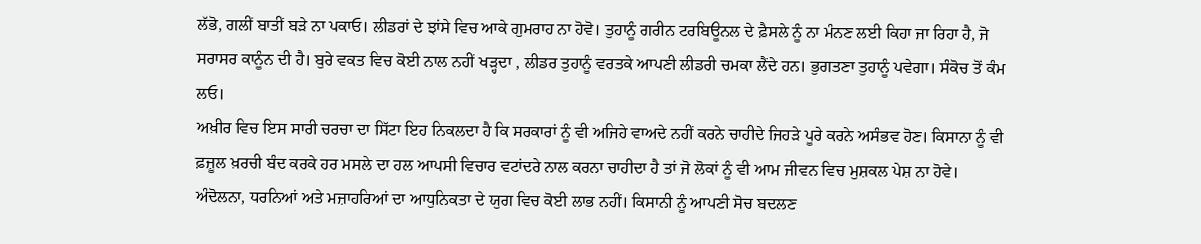ਲੱਭੋ, ਗਲੀਂ ਬਾਤੀਂ ਬੜੇ ਨਾ ਪਕਾਓ। ਲੀਡਰਾਂ ਦੇ ਝਾਂਸੇ ਵਿਚ ਆਕੇ ਗੁਮਰਾਹ ਨਾ ਹੋਵੋ। ਤੁਹਾਨੂੰ ਗਰੀਨ ਟਰਬਿਊਨਲ ਦੇ ਫ਼ੈਸਲੇ ਨੂੰ ਨਾ ਮੰਨਣ ਲਈ ਕਿਹਾ ਜਾ ਰਿਹਾ ਹੈ, ਜੋ ਸਰਾਸਰ ਕਾਨੂੰਨ ਦੀ ਹੈ। ਬੁਰੇ ਵਕਤ ਵਿਚ ਕੋਈ ਨਾਲ ਨਹੀਂ ਖੜ੍ਹਦਾ , ਲੀਡਰ ਤੁਹਾਨੂੰ ਵਰਤਕੇ ਆਪਣੀ ਲੀਡਰੀ ਚਮਕਾ ਲੈਂਦੇ ਹਨ। ਭੁਗਤਣਾ ਤੁਹਾਨੂੰ ਪਵੇਗਾ। ਸੰਕੋਚ ਤੋਂ ਕੰਮ ਲਓ।
ਅਖ਼ੀਰ ਵਿਚ ਇਸ ਸਾਰੀ ਚਰਚਾ ਦਾ ਸਿੱਟਾ ਇਹ ਨਿਕਲਦਾ ਹੈ ਕਿ ਸਰਕਾਰਾਂ ਨੂੰ ਵੀ ਅਜਿਹੇ ਵਾਅਦੇ ਨਹੀਂ ਕਰਨੇ ਚਾਹੀਦੇ ਜਿਹੜੇ ਪੂਰੇ ਕਰਨੇ ਅਸੰਭਵ ਹੋਣ। ਕਿਸਾਨਾ ਨੂੰ ਵੀ ਫ਼ਜ਼ੂਲ ਖ਼ਰਚੀ ਬੰਦ ਕਰਕੇ ਹਰ ਮਸਲੇ ਦਾ ਹਲ ਆਪਸੀ ਵਿਚਾਰ ਵਟਾਂਦਰੇ ਨਾਲ ਕਰਨਾ ਚਾਹੀਦਾ ਹੈ ਤਾਂ ਜੋ ਲੋਕਾਂ ਨੂੰ ਵੀ ਆਮ ਜੀਵਨ ਵਿਚ ਮੁਸ਼ਕਲ ਪੇਸ਼ ਨਾ ਹੋਵੇ। ਅੰਦੋਲਨਾ, ਧਰਨਿਆਂ ਅਤੇ ਮਜ਼ਾਹਰਿਆਂ ਦਾ ਆਧੁਨਿਕਤਾ ਦੇ ਯੁਗ ਵਿਚ ਕੋਈ ਲਾਭ ਨਹੀਂ। ਕਿਸਾਨੀ ਨੂੰ ਆਪਣੀ ਸੋਚ ਬਦਲਣ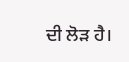ਦੀ ਲੋੜ ਹੈ।